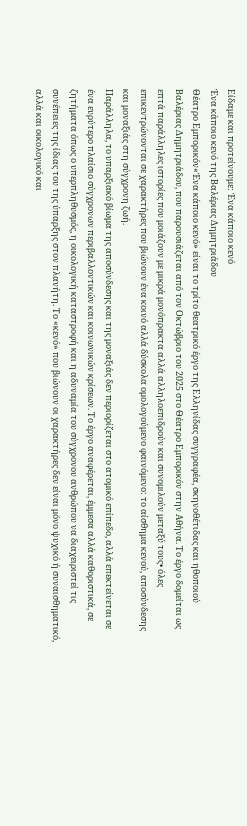Είδαμε και προτείνουμε: Ένα κάποιο κενό
Ένα κάποιο κενό της Βαλέριας Δημητριάδου
Θέατρο Εμπορικόν«Ένα κάποιο κενό» είναι το τρίτο θεατρικό έργο της Ελληνίδας συγγραφέα, σκηνοθέτιδας και ηθοποιού Βαλέριας Δημητριάδου, που παρουσιάζεται από τον Οκτώβριο του 2025 στο Θέατρο Εμπορικόν στην Αθήνα. Το έργο δομείται ως επτά παράλληλες ιστορίες που μοιάζουν με μικρά μονόπρακτα αλλά αλληλοεπιδρούν και συνομιλούν μεταξύ τους• όλες επικεντρώνονται σε χαρακτήρες που βιώνουν ένα κοινό αλλά δύσκολα ομολογούμενο φαινόμενο: το αίσθημα κενού, αποσύνδεσης και μοναξιάς στη σύγχρονη ζωή.
Παράλληλα, το υπαρξιακό βίωμα της αποσύνδεσης και της μοναξιάς δεν περιορίζεται στο ατομικό επίπεδο, αλλά επεκτείνεται σε ένα ευρύτερο πλαίσιο σύγχρονων περιβαλλοντικών και κοινωνικών κρίσεων. Το έργο αναφέρεται, έμμεσα αλλά καθοριστικά, σε ζητήματα όπως ο υπερπληθυσμός, η οικολογική καταστροφή και η αδυναμία του σύγχρονου ανθρώπου να διαχειριστεί τις συνέπειες της ίδιας του της ύπαρξης στον πλανήτη. Το «κενό» που βιώνουν οι χαρακτήρες δεν είναι μόνο ψυχικό ή συναισθηματικό, αλλά και οικολογικό και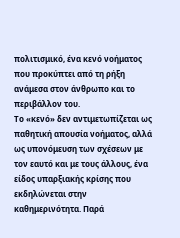πολιτισμικό, ένα κενό νοήματος που προκύπτει από τη ρήξη ανάμεσα στον άνθρωπο και το περιβάλλον του.
Το «κενό» δεν αντιμετωπίζεται ως παθητική απουσία νοήματος, αλλά ως υπονόμευση των σχέσεων με τον εαυτό και με τους άλλους, ένα είδος υπαρξιακής κρίσης που εκδηλώνεται στην καθημερινότητα. Παρά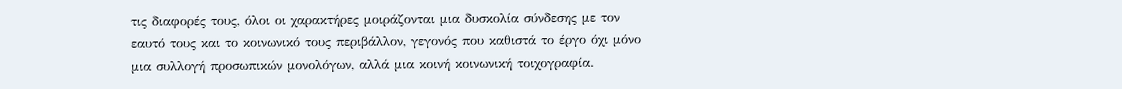τις διαφορές τους, όλοι οι χαρακτήρες μοιράζονται μια δυσκολία σύνδεσης με τον εαυτό τους και το κοινωνικό τους περιβάλλον, γεγονός που καθιστά το έργο όχι μόνο μια συλλογή προσωπικών μονολόγων, αλλά μια κοινή κοινωνική τοιχογραφία.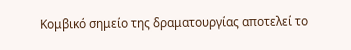Κομβικό σημείο της δραματουργίας αποτελεί το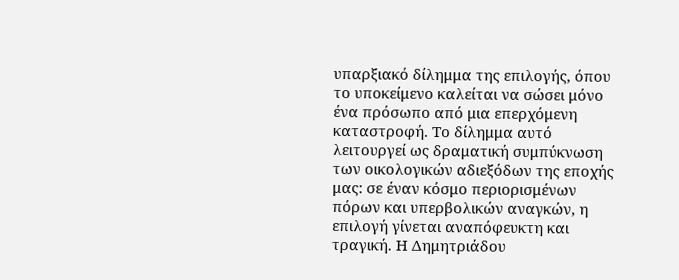υπαρξιακό δίλημμα της επιλογής, όπου το υποκείμενο καλείται να σώσει μόνο ένα πρόσωπο από μια επερχόμενη καταστροφή. Το δίλημμα αυτό λειτουργεί ως δραματική συμπύκνωση των οικολογικών αδιεξόδων της εποχής μας: σε έναν κόσμο περιορισμένων πόρων και υπερβολικών αναγκών, η επιλογή γίνεται αναπόφευκτη και τραγική. Η Δημητριάδου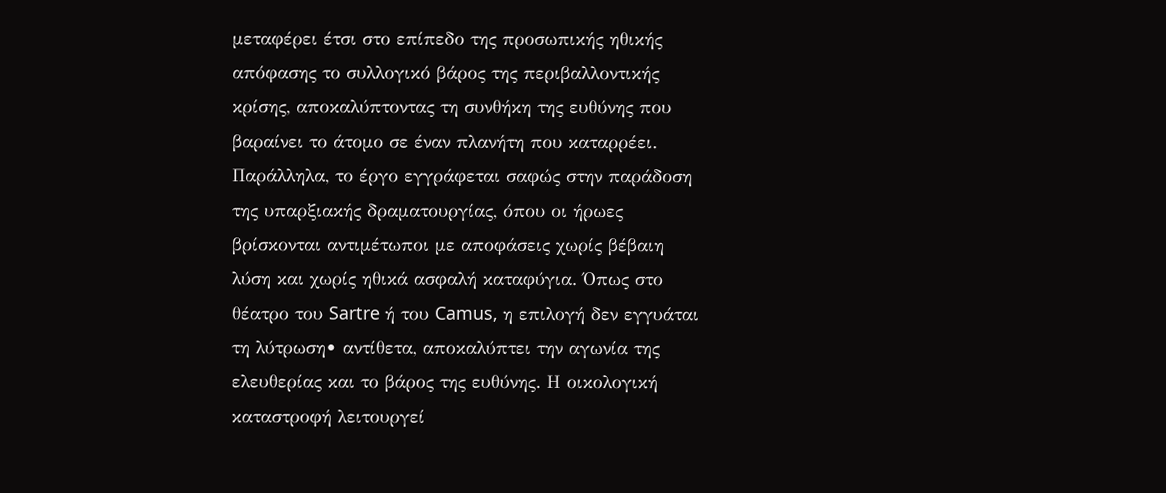μεταφέρει έτσι στο επίπεδο της προσωπικής ηθικής απόφασης το συλλογικό βάρος της περιβαλλοντικής κρίσης, αποκαλύπτοντας τη συνθήκη της ευθύνης που βαραίνει το άτομο σε έναν πλανήτη που καταρρέει.
Παράλληλα, το έργο εγγράφεται σαφώς στην παράδοση της υπαρξιακής δραματουργίας, όπου οι ήρωες βρίσκονται αντιμέτωποι με αποφάσεις χωρίς βέβαιη λύση και χωρίς ηθικά ασφαλή καταφύγια. Όπως στο θέατρο του Sartre ή του Camus, η επιλογή δεν εγγυάται τη λύτρωση• αντίθετα, αποκαλύπτει την αγωνία της ελευθερίας και το βάρος της ευθύνης. Η οικολογική καταστροφή λειτουργεί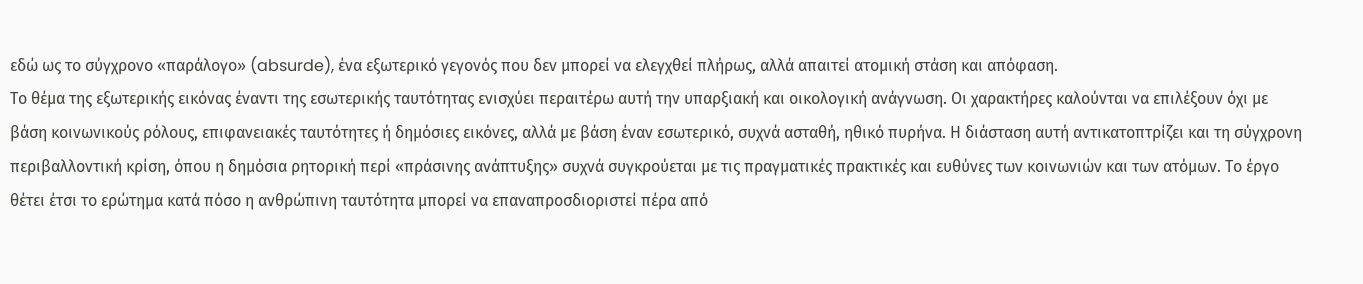εδώ ως το σύγχρονο «παράλογο» (absurde), ένα εξωτερικό γεγονός που δεν μπορεί να ελεγχθεί πλήρως, αλλά απαιτεί ατομική στάση και απόφαση.
Το θέμα της εξωτερικής εικόνας έναντι της εσωτερικής ταυτότητας ενισχύει περαιτέρω αυτή την υπαρξιακή και οικολογική ανάγνωση. Οι χαρακτήρες καλούνται να επιλέξουν όχι με βάση κοινωνικούς ρόλους, επιφανειακές ταυτότητες ή δημόσιες εικόνες, αλλά με βάση έναν εσωτερικό, συχνά ασταθή, ηθικό πυρήνα. Η διάσταση αυτή αντικατοπτρίζει και τη σύγχρονη περιβαλλοντική κρίση, όπου η δημόσια ρητορική περί «πράσινης ανάπτυξης» συχνά συγκρούεται με τις πραγματικές πρακτικές και ευθύνες των κοινωνιών και των ατόμων. Το έργο θέτει έτσι το ερώτημα κατά πόσο η ανθρώπινη ταυτότητα μπορεί να επαναπροσδιοριστεί πέρα από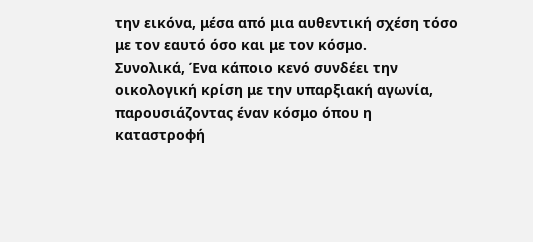την εικόνα, μέσα από μια αυθεντική σχέση τόσο με τον εαυτό όσο και με τον κόσμο.
Συνολικά, Ένα κάποιο κενό συνδέει την οικολογική κρίση με την υπαρξιακή αγωνία, παρουσιάζοντας έναν κόσμο όπου η καταστροφή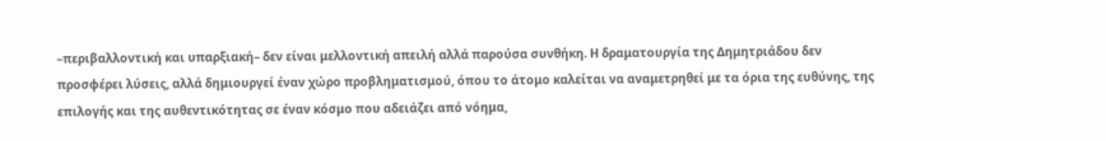–περιβαλλοντική και υπαρξιακή– δεν είναι μελλοντική απειλή αλλά παρούσα συνθήκη. Η δραματουργία της Δημητριάδου δεν προσφέρει λύσεις, αλλά δημιουργεί έναν χώρο προβληματισμού, όπου το άτομο καλείται να αναμετρηθεί με τα όρια της ευθύνης, της επιλογής και της αυθεντικότητας σε έναν κόσμο που αδειάζει από νόημα,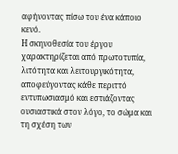αφήνοντας πίσω του ένα κάποιο κενό.
Η σκηνοθεσία του έργου χαρακτηρίζεται από πρωτοτυπία, λιτότητα και λειτουργικότητα, αποφεύγοντας κάθε περιττό εντυπωσιασμό και εστιάζοντας ουσιαστικά στον λόγο, το σώμα και τη σχέση των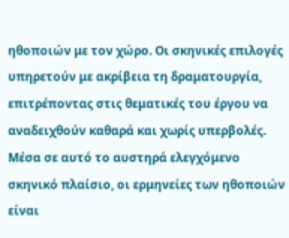ηθοποιών με τον χώρο. Οι σκηνικές επιλογές υπηρετούν με ακρίβεια τη δραματουργία, επιτρέποντας στις θεματικές του έργου να αναδειχθούν καθαρά και χωρίς υπερβολές. Μέσα σε αυτό το αυστηρά ελεγχόμενο σκηνικό πλαίσιο, οι ερμηνείες των ηθοποιών είναι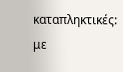καταπληκτικές: με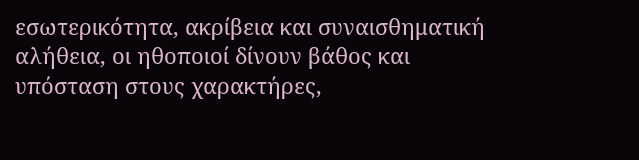εσωτερικότητα, ακρίβεια και συναισθηματική αλήθεια, οι ηθοποιοί δίνουν βάθος και υπόσταση στους χαρακτήρες,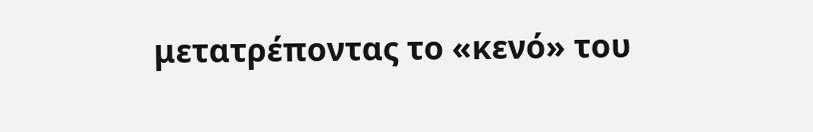μετατρέποντας το «κενό» του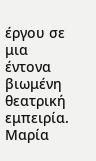έργου σε μια έντονα βιωμένη θεατρική εμπειρία.
Μαρία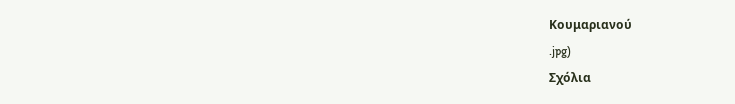Κουμαριανού
.jpg)
Σχόλια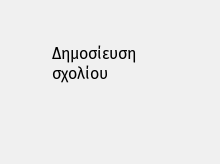Δημοσίευση σχολίου